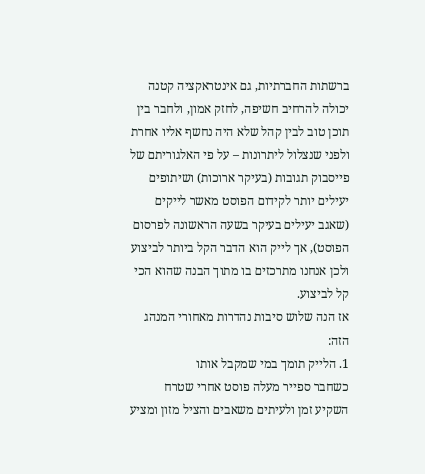ברשתות החברתיות, גם אינטראקציה קטנה יכולה להרחיב חשיפה, לחזק אמון, ולחבר בין תוכן טוב לבין קהל שלא היה נחשף אליו אחרת ולפני שנצלול ליתרונות – על פי האלגוריתם של פייסבוק תגובות (בעיקר ארוכות) ושיתופים יעילים יותר לקידום הפוסט מאשר לייקים (שאגב יעילים בעיקר בשעה הראשונה לפרסום הפוסט), אך לייק הוא הדבר הקל ביותר לביצוע ולכן אנחנו מתרכזים בו מתוך הבנה שהוא הכי קל לביצוע.
אז הנה שלוש סיבות נהדרות מאחורי המנהג הזה:
1. הלייק תומך במי שמקבל אותו
כשחבר ספייר מעלה פוסט אחרי שטרח השקיע זמן ולעיתים משאבים והציל מזון ומציע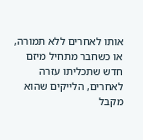אותו לאחרים ללא תמורה, או כשחבר מתחיל מיזם חדש שתכליתו עזרה לאחרים, הלייקים שהוא מקבל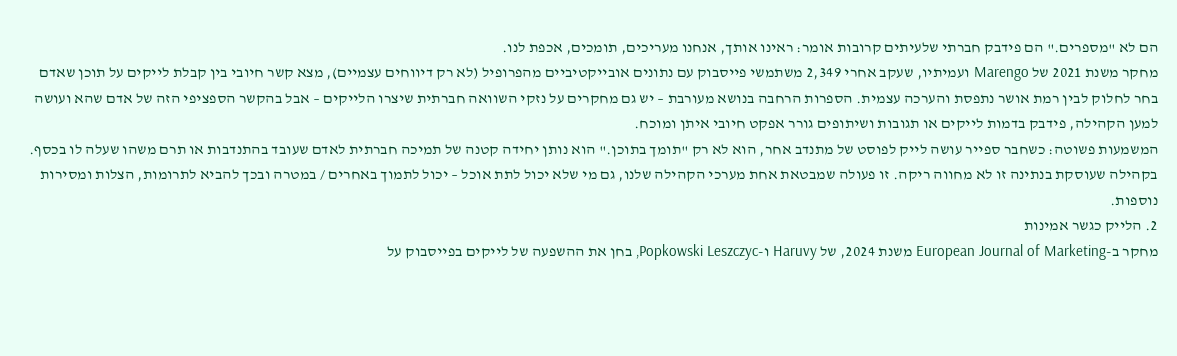הם לא "מספרים." הם פידבק חברתי שלעיתים קרובות אומר: ראינו אותך, אנחנו מעריכים, תומכים, אכפת לנו.
מחקר משנת 2021 של Marengo ועמיתיו, שעקב אחרי 2,349 משתמשי פייסבוק עם נתונים אובייקטיביים מהפרופיל (לא רק דיווחים עצמיים), מצא קשר חיובי בין קבלת לייקים על תוכן שאדם בחר לחלוק לבין רמת אושר נתפסת והערכה עצמית. הספרות הרחבה בנושא מעורבת – יש גם מחקרים על נזקי השוואה חברתית שיצרו הלייקים – אבל בהקשר הספציפי הזה של אדם שהא ועושה למען הקהילה, פידבק בדמות לייקים או תגובות ושיתופים גורר אפקט חיובי איתן ומוכח.
המשמעות פשוטה: כשחבר ספייר עושה לייק לפוסט של מתנדב אחר, הוא לא רק "תומך בתוכן." הוא נותן יחידה קטנה של תמיכה חברתית לאדם שעובד בהתנדבות או תרם משהו שעלה לו בכסף. בקהילה שעוסקת בנתינה זו לא מחווה ריקה. זו פעולה שמבטאת אחת מערכי הקהילה שלנו, גם מי שלא יכול לתת אוכל – יכול לתמוך באחרים / במטרה ובכך להביא לתרומות, הצלות ומסירות נוספות.
2. הלייק כגשר אמינות
מחקר ב-European Journal of Marketing משנת 2024, של Haruvy ו-Popkowski Leszczyc, בחן את ההשפעה של לייקים בפייסבוק על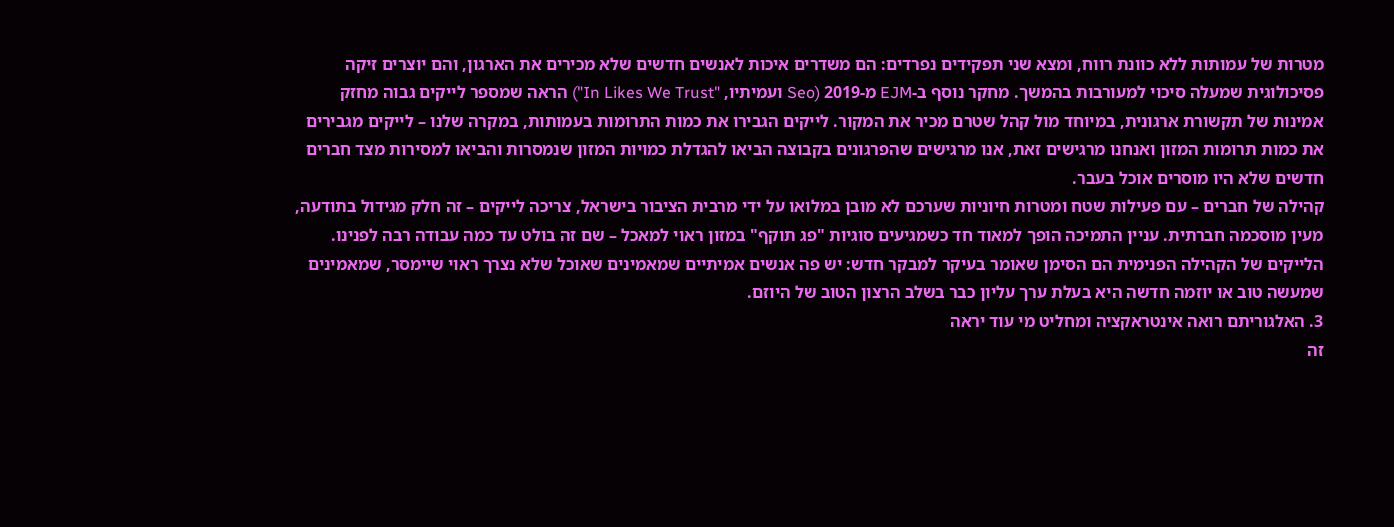מטרות של עמותות ללא כוונת רווח, ומצא שני תפקידים נפרדים: הם משדרים איכות לאנשים חדשים שלא מכירים את הארגון, והם יוצרים זיקה פסיכולוגית שמעלה סיכוי למעורבות בהמשך. מחקר נוסף ב-EJM מ-2019 (Seo ועמיתיו, "In Likes We Trust") הראה שמספר לייקים גבוה מחזק אמינות של תקשורת ארגונית, במיוחד מול קהל שטרם מכיר את המקור. לייקים הגבירו את כמות התרומות בעמותות, במקרה שלנו – לייקים מגבירים את כמות תרומות המזון ואנחנו מרגישים זאת, אנו מרגישים שהפרגונים בקבוצה הביאו להגדלת כמויות המזון שנמסרות והביאו למסירות מצד חברים חדשים שלא היו מוסרים אוכל בעבר.
קהילה של חברים – עם פעילות שטח ומטרות חיוניות שערכם לא מובן במלואו על ידי מרבית הציבור בישראל, צריכה לייקים – זה חלק מגידול בתודעה, מעין מוסכמה חברתית. עניין התמיכה הופך למאוד חד כשמגיעים סוגיות "פג תוקף" במזון ראוי למאכל – שם זה בולט עד כמה עבודה רבה לפנינו. הלייקים של הקהילה הפנימית הם הסימן שאומר בעיקר למבקר חדש: יש פה אנשים אמיתיים שמאמינים שאוכל שלא נצרך ראוי שיימסר, שמאמינים שמעשה טוב או יוזמה חדשה היא בעלת ערך עליון כבר בשלב הרצון הטוב של היוזם.
3. האלגוריתם רואה אינטראקציה ומחליט מי עוד יראה
זה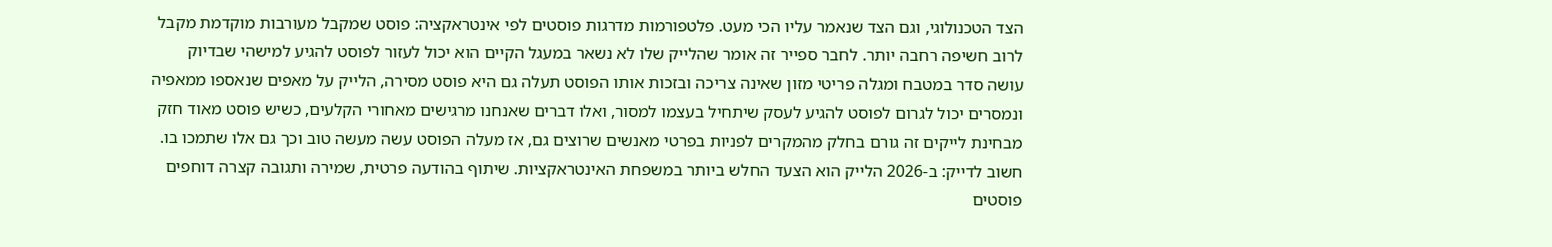הצד הטכנולוגי, וגם הצד שנאמר עליו הכי מעט. פלטפורמות מדרגות פוסטים לפי אינטראקציה: פוסט שמקבל מעורבות מוקדמת מקבל לרוב חשיפה רחבה יותר. לחבר ספייר זה אומר שהלייק שלו לא נשאר במעגל הקיים הוא יכול לעזור לפוסט להגיע למישהי שבדיוק עושה סדר במטבח ומגלה פריטי מזון שאינה צריכה ובזכות אותו הפוסט תעלה גם היא פוסט מסירה, הלייק על מאפים שנאספו ממאפיה ונמסרים יכול לגרום לפוסט להגיע לעסק שיתחיל בעצמו למסור, ואלו דברים שאנחנו מרגישים מאחורי הקלעים, כשיש פוסט מאוד חזק מבחינת לייקים זה גורם בחלק מהמקרים לפניות בפרטי מאנשים שרוצים גם, אז מעלה הפוסט עשה מעשה טוב וכך גם אלו שתמכו בו.
חשוב לדייק: ב-2026 הלייק הוא הצעד החלש ביותר במשפחת האינטראקציות. שיתוף בהודעה פרטית, שמירה ותגובה קצרה דוחפים פוסטים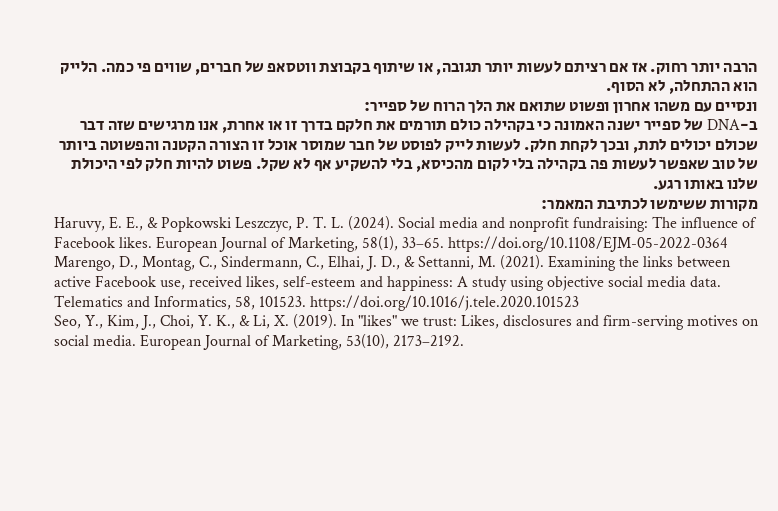הרבה יותר רחוק. אז אם רציתם לעשות יותר תגובה, או שיתוף בקבוצת ווטסאפ של חברים, שווים פי כמה. הלייק הוא ההתחלה, לא הסוף.
ונסיים עם משהו אחרון ופשוט שתואם את הלך הרוח של ספייר:
ב-DNA של ספייר ישנה האמונה כי בקהילה כולם תורמים את חלקם בדרך זו או אחרת, אנו מרגישים שזה דבר שכולם יכולים לתת, ובכך לקחת חלק. לעשות לייק לפוסט של חבר שמוסר אוכל זו הצורה הקטנה והפשוטה ביותר של טוב שאפשר לעשות פה בקהילה בלי לקום מהכיסא, בלי להשקיע אף לא שקל. פשוט להיות חלק לפי היכולת שלנו באותו רגע.
מקורות ששימשו לכתיבת המאמר:
Haruvy, E. E., & Popkowski Leszczyc, P. T. L. (2024). Social media and nonprofit fundraising: The influence of Facebook likes. European Journal of Marketing, 58(1), 33–65. https://doi.org/10.1108/EJM-05-2022-0364
Marengo, D., Montag, C., Sindermann, C., Elhai, J. D., & Settanni, M. (2021). Examining the links between active Facebook use, received likes, self-esteem and happiness: A study using objective social media data. Telematics and Informatics, 58, 101523. https://doi.org/10.1016/j.tele.2020.101523
Seo, Y., Kim, J., Choi, Y. K., & Li, X. (2019). In "likes" we trust: Likes, disclosures and firm-serving motives on social media. European Journal of Marketing, 53(10), 2173–2192.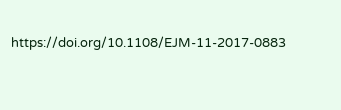https://doi.org/10.1108/EJM-11-2017-0883